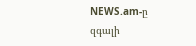NEWS.am-ը զգալի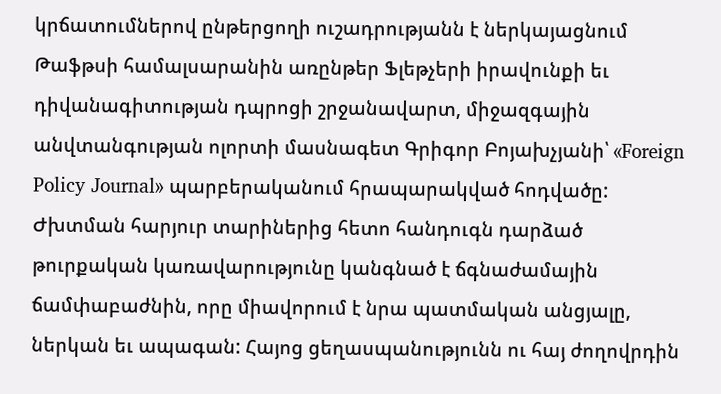կրճատումներով ընթերցողի ուշադրությանն է ներկայացնում Թաֆթսի համալսարանին առընթեր Ֆլեթչերի իրավունքի եւ դիվանագիտության դպրոցի շրջանավարտ, միջազգային անվտանգության ոլորտի մասնագետ Գրիգոր Բոյախչյանի՝ «Foreign Policy Journal» պարբերականում հրապարակված հոդվածը:
Ժխտման հարյուր տարիներից հետո հանդուգն դարձած թուրքական կառավարությունը կանգնած է ճգնաժամային ճամփաբաժնին, որը միավորում է նրա պատմական անցյալը, ներկան եւ ապագան: Հայոց ցեղասպանությունն ու հայ ժողովրդին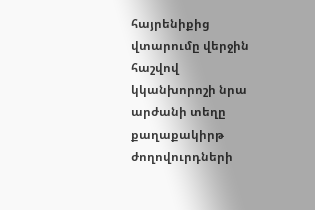հայրենիքից վտարումը վերջին հաշվով կկանխորոշի նրա արժանի տեղը քաղաքակիրթ ժողովուրդների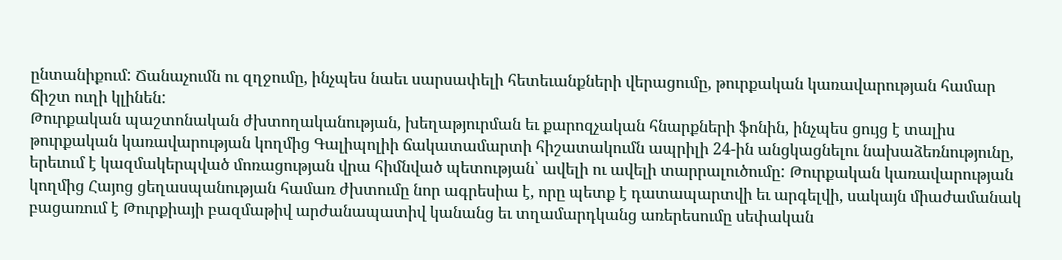ընտանիքում: Ճանաչումն ու զղջումը, ինչպես նաեւ սարսափելի հետեւանքների վերացումը, թուրքական կառավարության համար ճիշտ ուղի կլինեն:
Թուրքական պաշտոնական ժխտողականության, խեղաթյուրման եւ քարոզչական հնարքների ֆոնին, ինչպես ցույց է տալիս թուրքական կառավարության կողմից Գալիպոլիի ճակատամարտի հիշատակումն ապրիլի 24-ին անցկացնելու նախաձեռնությունը, երեւում է կազմակերպված մոռացության վրա հիմնված պետության՝ ավելի ու ավելի տարրալուծումը: Թուրքական կառավարության կողմից Հայոց ցեղասպանության համառ ժխտումը նոր ագրեսիա է, որը պետք է դատապարտվի եւ արգելվի, սակայն միաժամանակ բացառում է Թուրքիայի բազմաթիվ արժանապատիվ կանանց եւ տղամարդկանց առերեսումը սեփական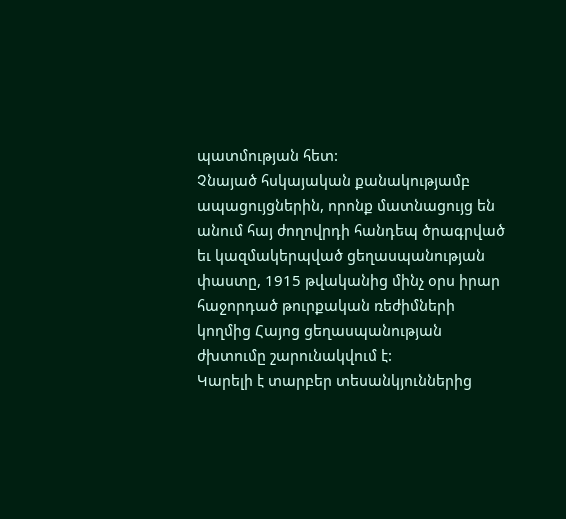պատմության հետ:
Չնայած հսկայական քանակությամբ ապացույցներին, որոնք մատնացույց են անում հայ ժողովրդի հանդեպ ծրագրված եւ կազմակերպված ցեղասպանության փաստը, 1915 թվականից մինչ օրս իրար հաջորդած թուրքական ռեժիմների կողմից Հայոց ցեղասպանության ժխտումը շարունակվում է:
Կարելի է տարբեր տեսանկյուններից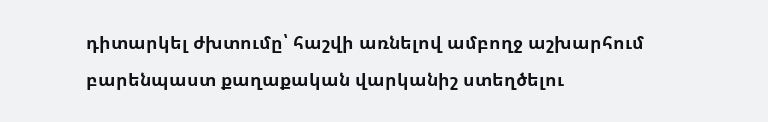դիտարկել ժխտումը՝ հաշվի առնելով ամբողջ աշխարհում բարենպաստ քաղաքական վարկանիշ ստեղծելու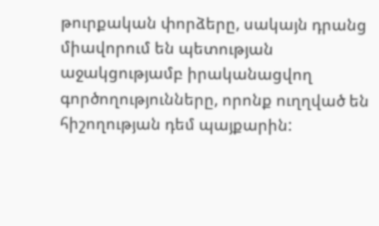թուրքական փորձերը, սակայն դրանց միավորում են պետության աջակցությամբ իրականացվող գործողությունները, որոնք ուղղված են հիշողության դեմ պայքարին: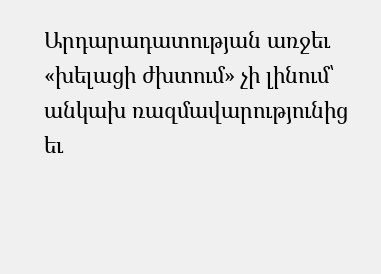Արդարադատության առջեւ «խելացի ժխտում» չի լինում՝ անկախ ռազմավարությունից եւ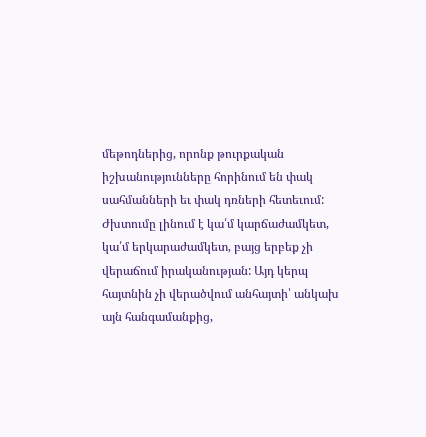մեթոդներից, որոնք թուրքական իշխանությունները հորինում են փակ սահմանների եւ փակ դռների հետեւում: Ժխտումը լինում է կա՛մ կարճաժամկետ, կա՛մ երկարաժամկետ, բայց երբեք չի վերաճում իրականության: Այդ կերպ հայտնին չի վերածվում անհայտի՝ անկախ այն հանգամանքից,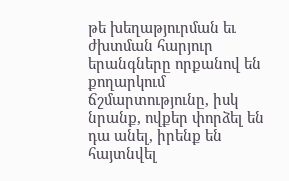թե խեղաթյուրման եւ ժխտման հարյուր երանգները որքանով են քողարկում ճշմարտությունը, իսկ նրանք, ովքեր փորձել են դա անել, իրենք են հայտնվել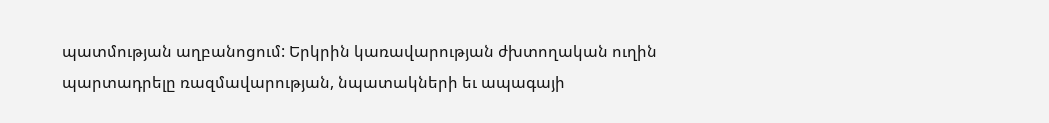պատմության աղբանոցում: Երկրին կառավարության ժխտողական ուղին պարտադրելը ռազմավարության, նպատակների եւ ապագայի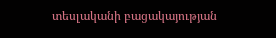տեսլականի բացակայության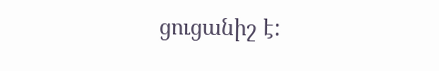ցուցանիշ է: